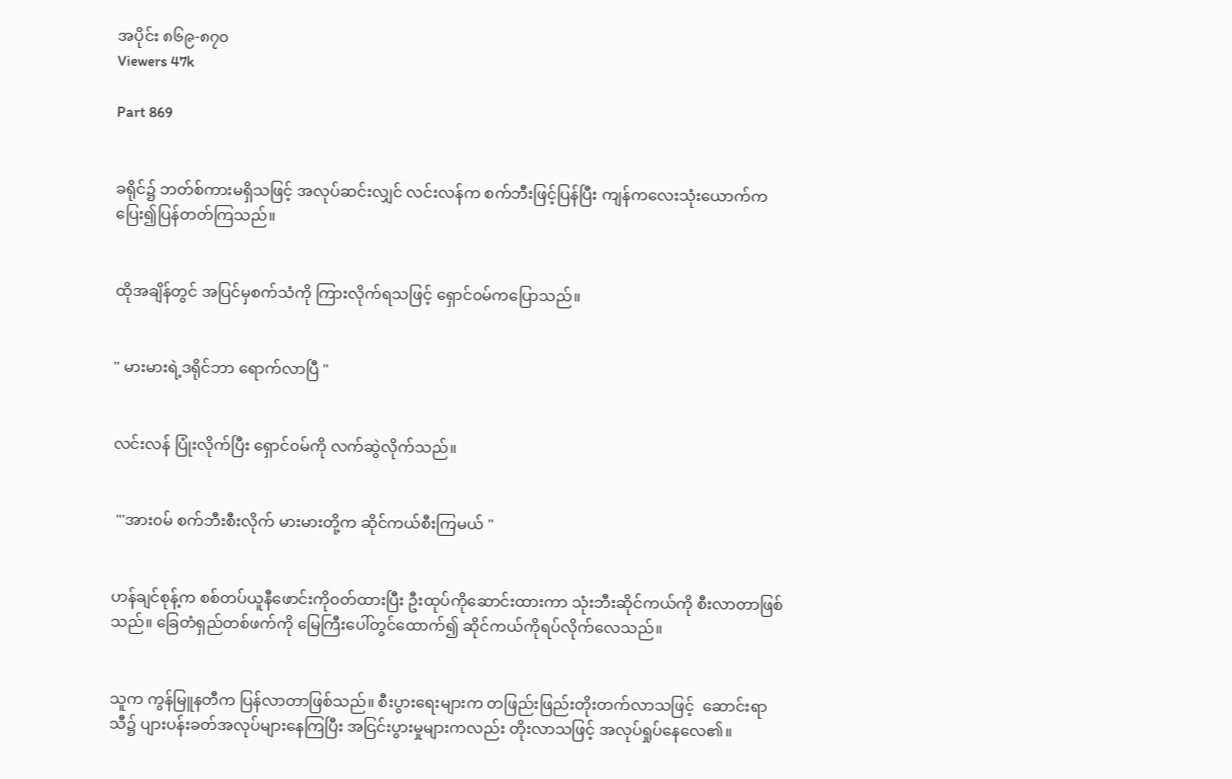အပိုင်း ၈၆၉-၈၇၀
Viewers 47k

Part 869


ခရိုင်၌ ဘတ်စ်ကားမရှိသဖြင့် အလုပ်ဆင်းလျှင် လင်းလန်က စက်ဘီးဖြင့်ပြန်ပြီး ကျန်ကလေးသုံးယောက်က ပြေး၍ပြန်တတ်ကြသည်။


ထိုအချိန်တွင် အပြင်မှစက်သံကို ကြားလိုက်ရသဖြင့် ရှောင်၀မ်ကပြောသည်။


" မားမားရဲ့ဒရိုင်ဘာ ရောက်လာပြီ "


လင်းလန် ပြုံးလိုက်ပြီး ရှောင်၀မ်ကို လက်ဆွဲလိုက်သည်။


 "'အား၀မ် စက်ဘီးစီးလိုက် မားမားတို့က ဆိုင်ကယ်စီးကြမယ် "


ဟန်ချင်စုန့်က စစ်တပ်ယူနီဖောင်းကို၀တ်ထားပြီး ဦးထုပ်ကိုဆောင်းထားကာ သုံးဘီးဆိုင်ကယ်ကို စီးလာတာဖြစ်သည်။ ခြေတံရှည်တစ်ဖက်ကို မြေကြီးပေါ်တွင်ထောက်၍ ဆိုင်ကယ်ကိုရပ်လိုက်လေသည်။


သူက ကွန်မြူနတီက ပြန်လာတာဖြစ်သည်။ စီးပွားရေးများက တဖြည်းဖြည်းတိုးတက်လာသဖြင့်  ဆောင်းရာသီ၌ ပျားပန်းခတ်အလုပ်များနေကြပြီး အငြင်းပွားမှုများကလည်း တိုးလာသဖြင့် အလုပ်ရှုပ်နေလေ၏။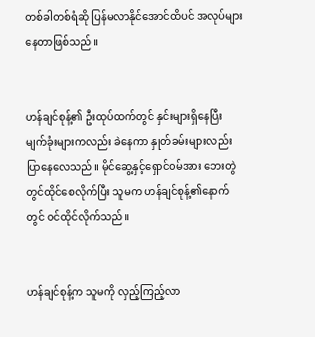တစ်ခါတစ်ရံဆို ပြန်မလာနိုင်အောင်ထိပင် အလုပ်များနေတာဖြစ်သည်။


ဟန်ချင်စုန့်၏ ဦးထုပ်ထက်တွင် နှင်းများရှိနေပြီး မျက်ခုံးများကလည်း ခဲနေကာ နှုတ်ခမ်းများလည်းပြာနေလေသည်။ မိုင်ဆွေ့နှင့်ရှောင်၀မ်အား ဘေးတွဲတွင်ထိုင်စေလိုက်ပြီး သူမက ဟန်ချင်စုန့်၏နောက်တွင် ၀င်ထိုင်လိုက်သည်။


ဟန်ချင်စုန့်က သူမကို လှည့်ကြည့်လာ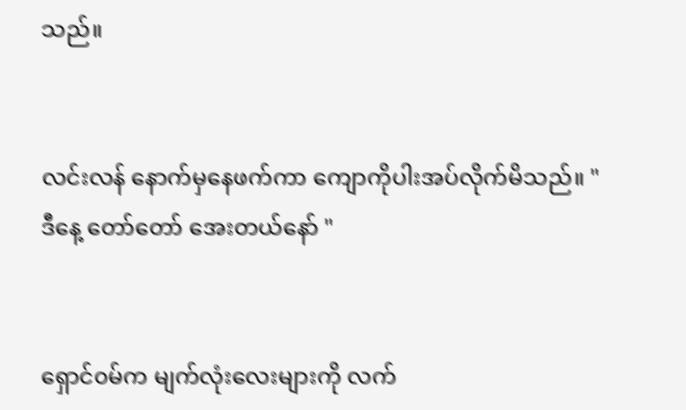သည်။


လင်းလန် နောက်မှနေဖက်ကာ ကျောကိုပါးအပ်လိုက်မိသည်။ " ဒီနေ့ တော်တော် အေးတယ်နော် "


ရှောင်၀မ်က မျက်လုံးလေးများကို လက်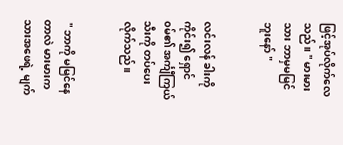ဖြင့်အုပ်လိုက်လေသည်။ " မားမား သား ဘာမှမမြင်ဘူးနော် "


လင်းလန် ခါးကိုကိုင်း၍ ရှောင်၀မ်၏ အင်္ကျီကြယ်သီးကို တပ်ပေးလိုက်သည်။


 " ဘာကို မမြင်နေတာလဲ မားမားက သားအဖေရဲ့ မျက်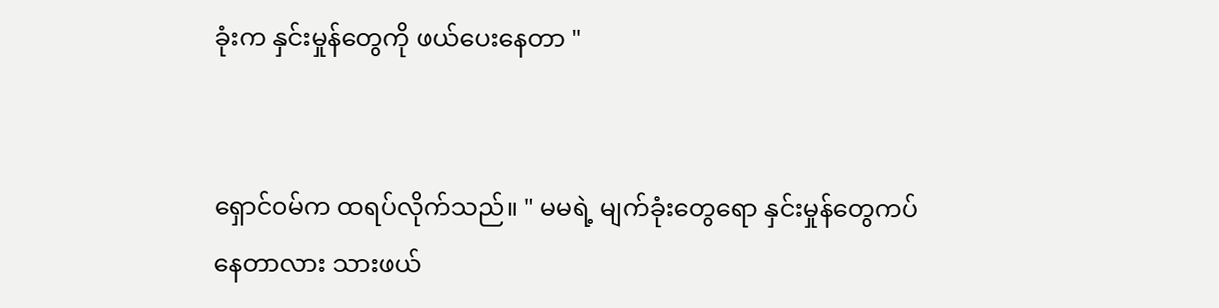ခုံးက နှင်းမှုန်တွေကို ဖယ်ပေးနေတာ "


ရှောင်၀မ်က ထရပ်လိုက်သည်။ " မမရဲ့ မျက်ခုံးတွေရော နှင်းမှုန်တွေကပ်နေတာလား သားဖယ်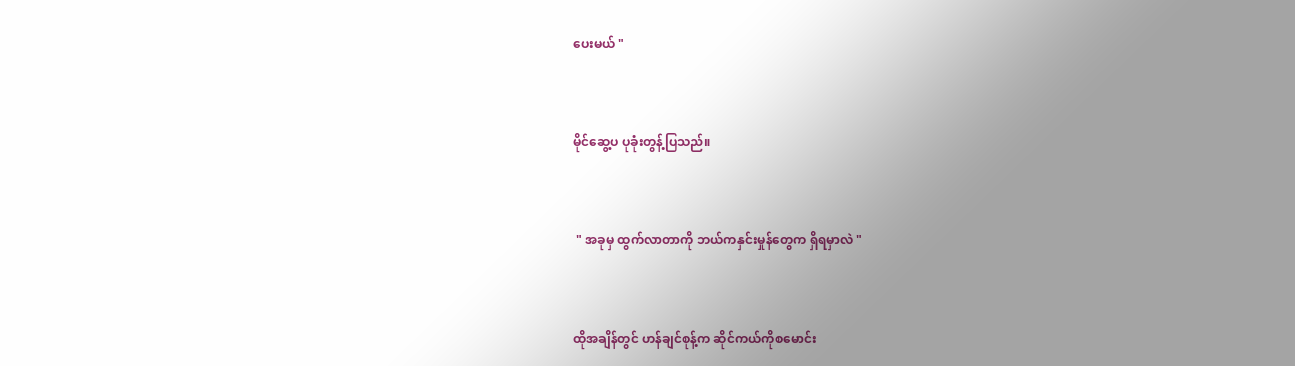ပေးမယ် "


မိုင်ဆွေ့ပ ပုခုံးတွန့်ပြသည်။


 " အခုမှ ထွက်လာတာကို ဘယ်ကနှင်းမှုန်တွေက ရှိရမှာလဲ "


ထိုအချိန်တွင် ဟန်ချင်စုန့်က ဆိုင်ကယ်ကိုစမောင်း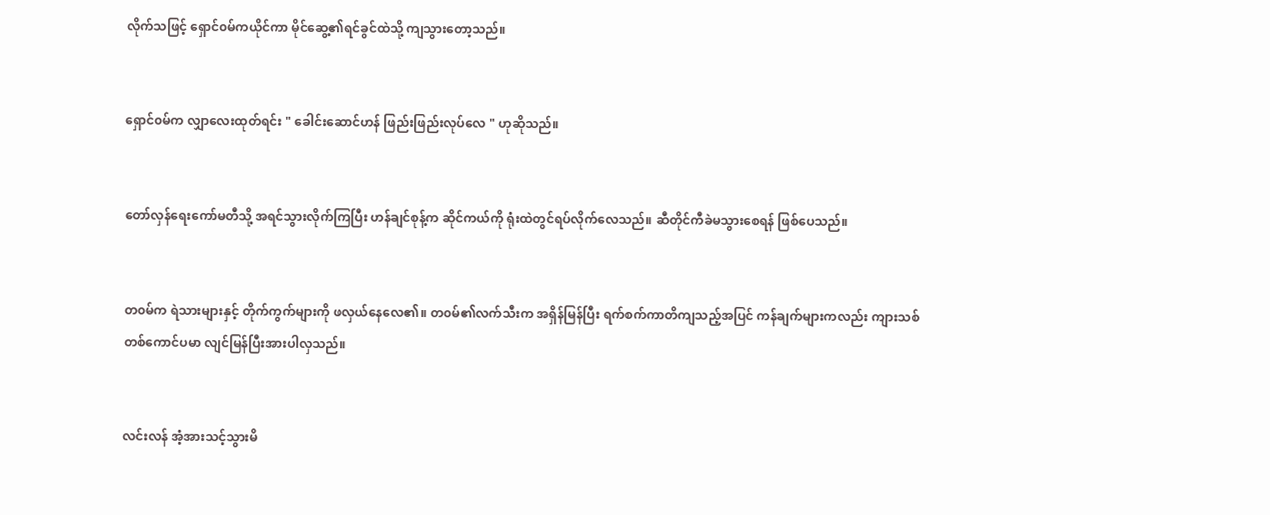လိုက်သဖြင့် ရှောင်၀မ်ကယိုင်ကာ မိုင်ဆွေ့၏ရင်ခွင်ထဲသို့ ကျသွားတော့သည်။


ရှောင်၀မ်က လျှာလေးထုတ်ရင်း " ခေါင်းဆောင်ဟန် ဖြည်းဖြည်းလုပ်လေ " ဟုဆိုသည်။


တော်လှန်ရေးကော်မတီသို့ အရင်သွားလိုက်ကြပြီး ဟန်ချင်စုန့်က ဆိုင်ကယ်ကို ရုံးထဲတွင်ရပ်လိုက်လေသည်။ ဆီတိုင်ကီခဲမသွားစေရန် ဖြစ်ပေသည်။


တ၀မ်က ရဲသားများနှင့် တိုက်ကွက်များကို ဖလှယ်နေလေ၏။ တ၀မ်၏လက်သီးက အရှိန်မြန်ပြီး ရက်စက်ကာတိကျသည့်အပြင် ကန်ချက်များကလည်း ကျားသစ်တစ်ကောင်ပမာ လျင်မြန်ပြီးအားပါလှသည်။


လင်းလန် အံ့အားသင့်သွားမိ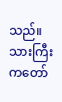သည်။ သားကြီးကတော်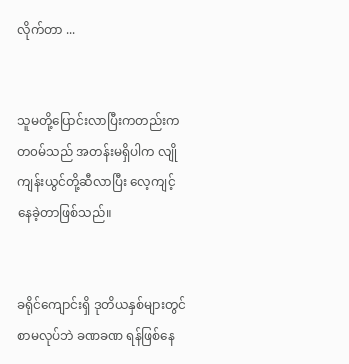လိုက်တာ ...


သူမတို့ပြောင်းလာပြီးကတည်းက တ၀မ်သည် အတန်းမရှိပါက လျိုကျန်းယွင်တို့ဆီလာပြီး လေ့ကျင့်နေခဲ့တာဖြစ်သည်။


ခရိုင်ကျောင်းရှိ ဒုတိယနှစ်များတွင် စာမလုပ်ဘဲ ခဏခဏ ရန်ဖြစ်နေ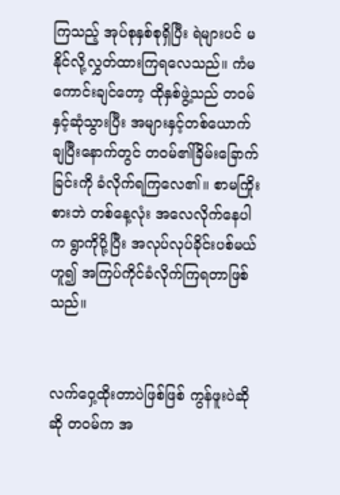ကြသည့် အုပ်စုနှစ်စုရှိပြီး ရဲများပင် မနိုင်လို့လွှတ်ထားကြရလေသည်။ ကံမကောင်းချင်တော့ ထိုနှစ်ဖွဲ့သည် တ၀မ်နှင့်ဆုံသွားပြီး အများနှင့်တစ်ယောက် ချပြီးနောက်တွင် တ၀မ်၏ခြိမ်းခြောက်ခြင်းကို ခံလိုက်ရကြလေ၏။ စာမကြိုးစားဘဲ တစ်နေ့လုံး အလေလိုက်နေပါက ရွာကိုပို့ပြီး အလုပ်လုပ်ခိုင်းပစ်မယ်ဟူ၍ အကြပ်ကိုင်ခံလိုက်ကြရတာဖြစ်သည်။


လက်ဝှေ့ထိုးတာပဲဖြစ်ဖြစ် ကွန်ဖူးပဲဆိုဆို တ၀မ်က အ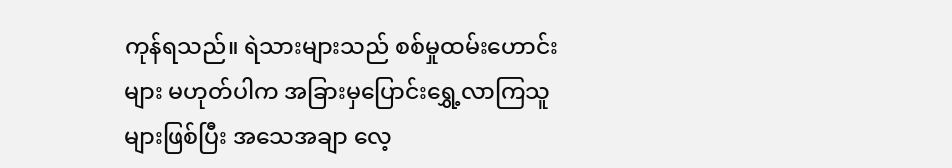ကုန်ရသည်။ ရဲသားများသည် စစ်မှုထမ်းဟောင်းများ မဟုတ်ပါက အခြားမှပြောင်းရွှေ့လာကြသူများဖြစ်ပြီး အသေအချာ လေ့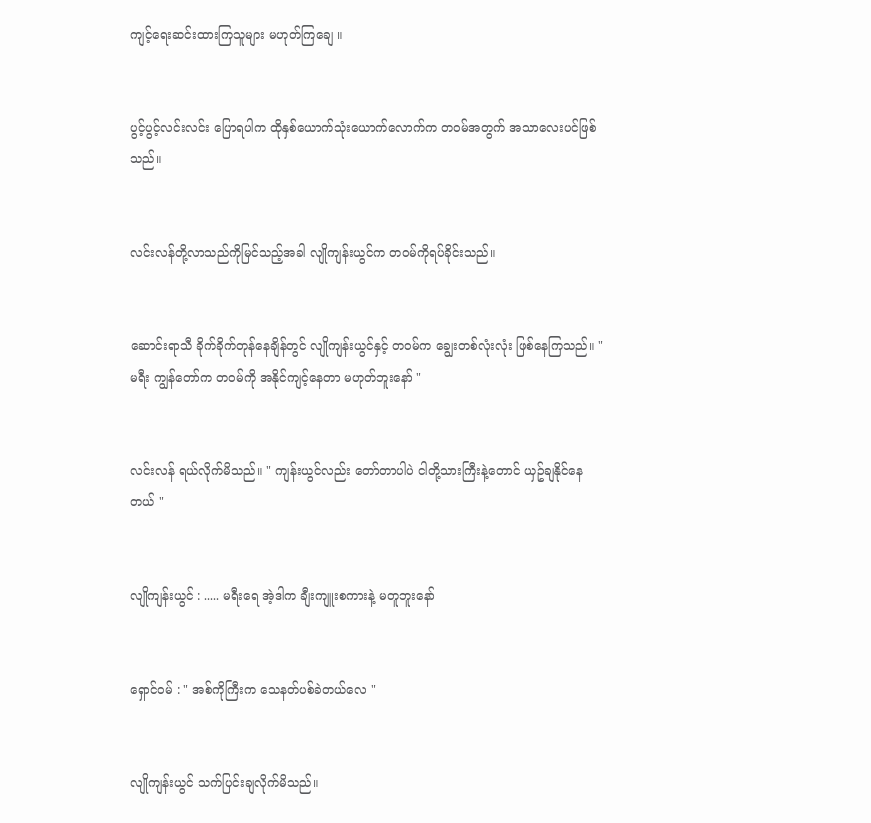ကျင့်ရေးဆင်းထားကြသူများ မဟုတ်ကြချေ ။


ပွင့်ပွင့်လင်းလင်း ပြောရပါက ထိုနှစ်ယောက်သုံးယောက်လောက်က တ၀မ်အတွက် အသာလေးပင်ဖြစ်သည်။


လင်းလန်တို့လာသည်ကိုမြင်သည့်အခါ လျိုကျန်းယွင်က တ၀မ်ကိုရပ်ခိုင်းသည်။


ဆောင်းရာသီ ခိုက်ခိုက်တုန်နေချိန်တွင် လျိုကျန်းယွင်နှင့် တ၀မ်က ချွေးတစ်လုံးလုံး ဖြစ်နေကြသည်။ " မရီး ကျွန်တော်က တ၀မ်ကို အနိုင်ကျင့်နေတာ မဟုတ်ဘူးနော် "


လင်းလန် ရယ်လိုက်မိသည်။ " ကျန်းယွင်လည်း တော်တာပါပဲ ငါတို့သားကြီးနဲ့တောင် ယှဥ်ချနိုင်နေတယ် "


လျိုကျန်းယွင် : ..... မရီးရေ အဲ့ဒါက ချီးကျူးစကားနဲ့ မတူဘူးနော်


ရှောင်၀မ် : " အစ်ကိုကြီးက သေနတ်ပစ်ခဲတယ်လေ "


လျိုကျန်းယွင် သက်ပြင်းချလိုက်မိသည်။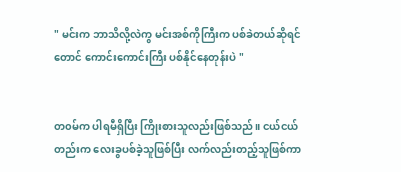" မင်းက ဘာသိလို့လဲကွ မင်းအစ်ကိုကြီးက ပစ်ခဲတယ်ဆိုရင်တောင် ကောင်းကောင်းကြီး ပစ်နိုင်နေတုန်းပဲ "


တ၀မ်က ပါရမီရှိပြီး ကြိုးစားသူလည်းဖြစ်သည်။ ငယ်ငယ်တည်းက လေးခွပစ်ခဲ့သူဖြစ်ပြီး လက်လည်းတည့်သူဖြစ်ကာ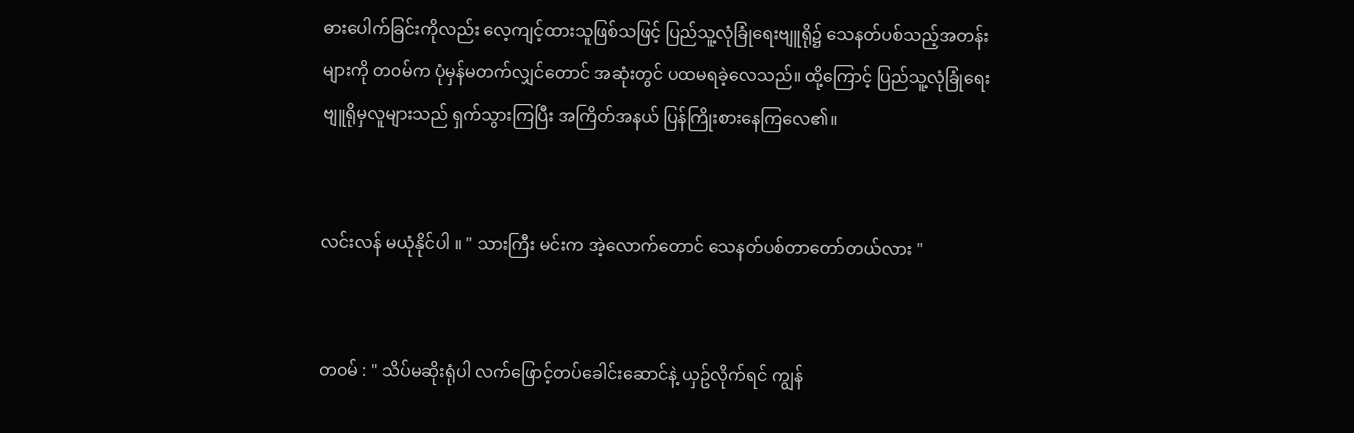ဓားပေါက်ခြင်းကိုလည်း လေ့ကျင့်ထားသူဖြစ်သဖြင့် ပြည်သူ့လုံခြုံရေးဗျူရို၌ သေနတ်ပစ်သည့်အတန်းများကို တ၀မ်က ပုံမှန်မတက်လျှင်တောင် အဆုံးတွင် ပထမရခဲ့လေသည်။ ထို့ကြောင့် ပြည်သူ့လုံခြုံရေးဗျူရိုမှလူများသည် ရှက်သွားကြပြီး အကြိတ်အနယ် ပြန်ကြိုးစားနေကြလေ၏။


လင်းလန် မယုံနိုင်ပါ ။ " သားကြီး မင်းက အဲ့လောက်တောင် သေနတ်ပစ်တာတော်တယ်လား "


တ၀မ် : " သိပ်မဆိုးရုံပါ လက်ဖြောင့်တပ်ခေါင်းဆောင်နဲ့ ယှဥ်လိုက်ရင် ကျွန်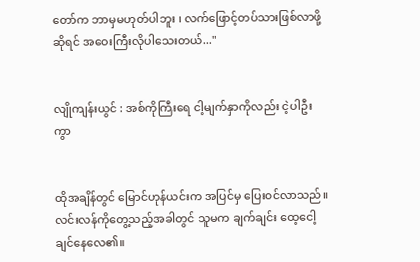တော်က ဘာမှမဟုတ်ပါဘူး ၊ လက်ဖြောင့်တပ်သားဖြစ်လာဖို့ဆိုရင် အဝေးကြီးလိုပါသေးတယ်..."


လျိုကျန်းယွင် : အစ်ကိုကြီးရေ ငါ့မျက်နှာကိုလည်း ငဲ့ပါဦးကွာ


ထိုအချိန်တွင် မြောင်ဟုန်ယင်းက အပြင်မှ ပြေး၀င်လာသည်။ လင်းလန်ကိုတွေ့သည့်အခါတွင် သူမက ချက်ချင်း ထေ့ငေါ့ချင်နေလေ၏။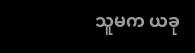သူမက ယခု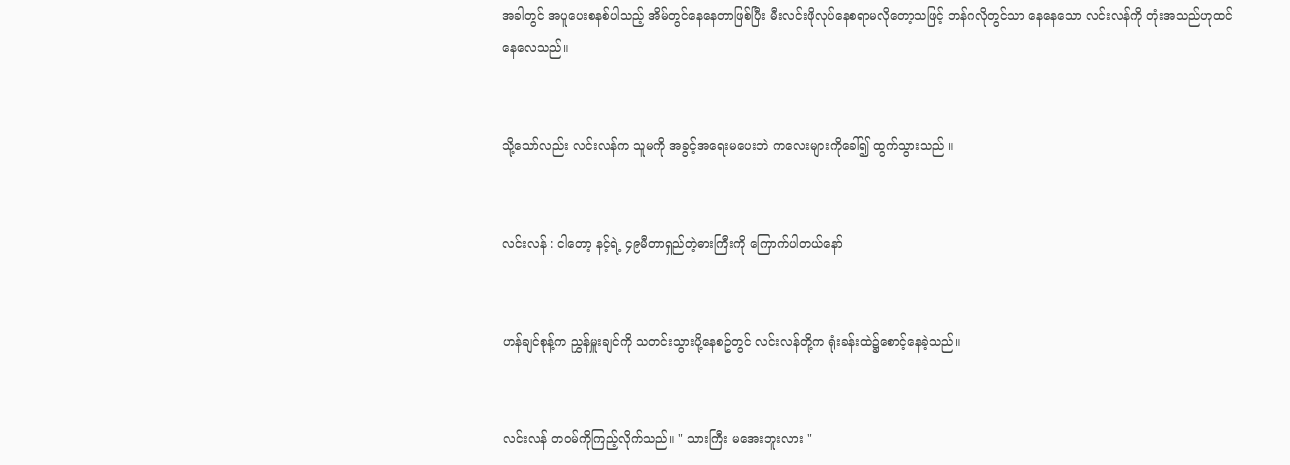အခါတွင် အပူပေးစနစ်ပါသည့် အိမ်တွင်နေနေတာဖြစ်ပြီး မီးလင်းဖိုလုပ်နေစရာမလိုတော့သဖြင့် ဘန်ဂလိုတွင်သာ နေနေသော လင်းလန်ကို တုံးအသည်ဟုထင်နေလေသည်။


သို့သော်လည်း လင်းလန်က သူမကို အခွင့်အရေးမပေးဘဲ ကလေးများကိုခေါ်၍ ထွက်သွားသည် ။


လင်းလန် : ငါတော့ နင့်ရဲ့ ၄၉မီတာရှည်တဲ့ဓားကြီးကို ကြောက်ပါတယ်နော်


ဟန်ချင်စုန့်က ညွှန်မှူးချင်ကို သတင်းသွားပို့နေစဥ်တွင် လင်းလန်တို့က ရုံးခန်းထဲ၌စောင့်နေခဲ့သည်။


လင်းလန် တ၀မ်ကိုကြည့်လိုက်သည်။ " သားကြီး မအေးဘူးလား "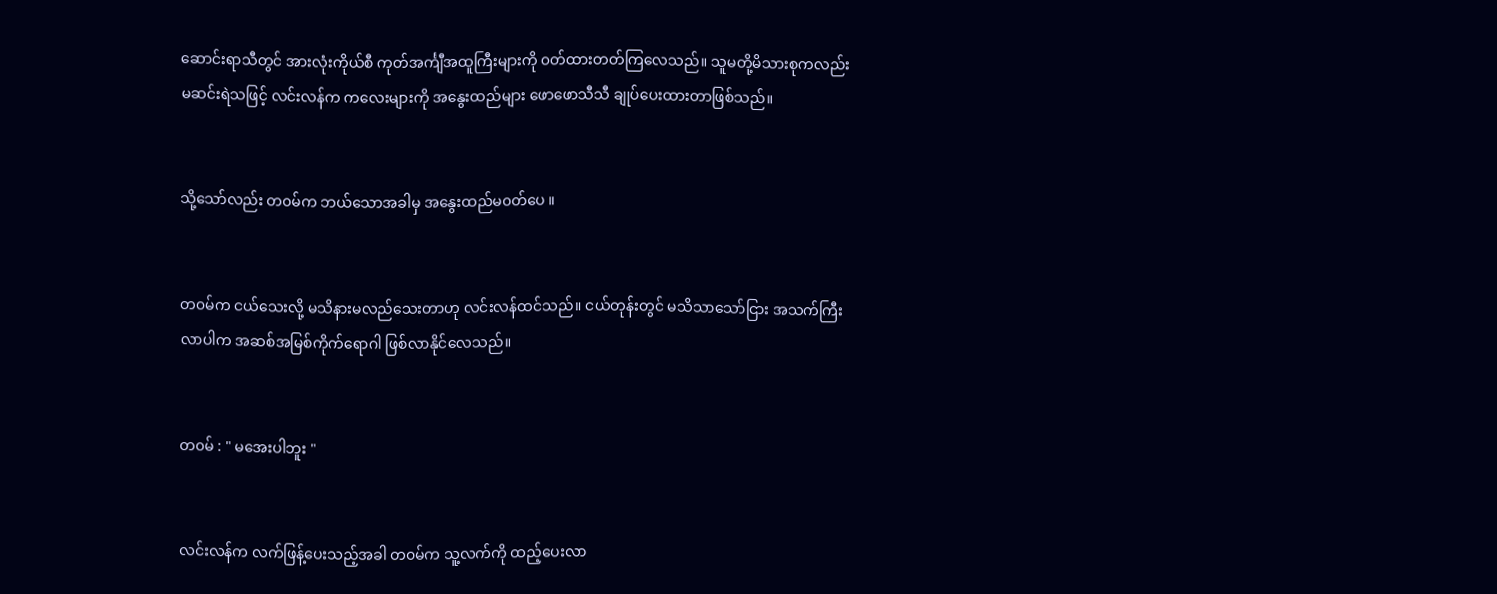ဆောင်းရာသီတွင် အားလုံးကိုယ်စီ ကုတ်အင်္ကျီအထူကြီးများကို ၀တ်ထားတတ်ကြလေသည်။ သူမတို့မိသားစုကလည်း မဆင်းရဲသဖြင့် လင်းလန်က ကလေးများကို အနွေးထည်များ ဖောဖောသီသီ ချုပ်ပေးထားတာဖြစ်သည်။


သို့သော်လည်း တ၀မ်က ဘယ်သောအခါမှ အနွေးထည်မ၀တ်ပေ ။


တ၀မ်က ငယ်သေးလို့ မသိနားမလည်သေးတာဟု လင်းလန်ထင်သည်။ ငယ်တုန်းတွင် မသိသာသော်ငြား အသက်ကြီးလာပါက အဆစ်အမြစ်ကိုက်ရောဂါ ဖြစ်လာနိုင်လေသည်။


တ၀မ် : " မအေးပါဘူး "


လင်းလန်က လက်ဖြန့်ပေးသည့်အခါ တ၀မ်က သူ့လက်ကို ထည့်ပေးလာ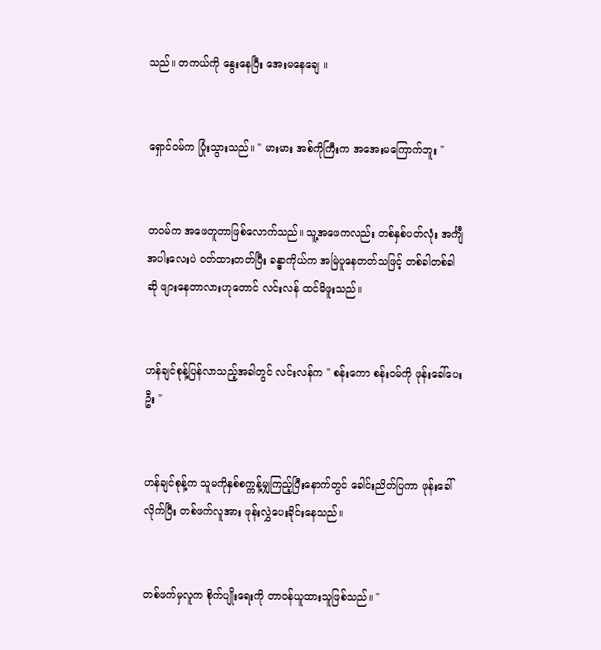သည်။ တကယ်ကို နွေးနေပြီး အေးမနေချေ ။


ရှောင်၀မ်က ပြုံးသွားသည်။ " မားမား အစ်ကိုကြီးက အအေးမကြောက်ဘူး "


တ၀မ်က အဖေတူတာဖြစ်လောက်သည်။ သူ့အဖေကလည်း တစ်နှစ်ပတ်လုံး အင်္ကျီအပါးလေးပဲ ၀တ်ထားတတ်ပြီး ခန္ဓာကိုယ်က အမြဲပူနေတတ်သဖြင့် တစ်ခါတစ်ခါဆို ဖျားနေတာလားဟုတောင် လင်းလန် ထင်မိဖူးသည်။


ဟန်ချင်စုန့်ပြန်လာသည့်အခါတွင် လင်းလန်က " စန်းကော စန်း၀မ်ကို ဖုန်းခေါ်ပေးဦး "


ဟန်ချင်စုန့်က သူမကိုနှစ်စက္ကန့်မျှကြည့်ပြီးနောက်တွင် ခေါင်းညိတ်ပြကာ ဖုန်းခေါ်လိုက်ပြီး တစ်ဖက်လူအား ဖုန်းလွှဲပေးခိုင်းနေသည်။


တစ်ဖက်မှလူက စိုက်ပျိုးရေးကို တာ၀န်ယူထားသူဖြစ်သည်။ "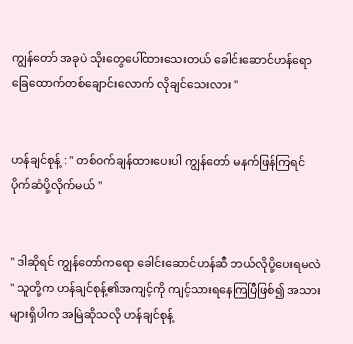ကျွန်တော် အခုပဲ သိုးတွေပေါ်ထားသေးတယ် ခေါင်းဆောင်ဟန်ရော ခြေထောက်တစ်ချောင်းလောက် လိုချင်သေးလား "


ဟန်ချင်စုန့် : " တစ်၀က်ချန်ထားပေးပါ ကျွန်တော် မနက်ဖြန်ကြရင် ပိုက်ဆံပို့လိုက်မယ် "


" ဒါဆိုရင် ကျွန်တော်ကရော ခေါင်းဆောင်ဟန်ဆီ ဘယ်လိုပို့ပေးရမလဲ " သူတို့က ဟန်ချင်စုန့်၏အကျင့်ကို ကျင့်သားရနေကြပြီဖြစ်၍ အသားများရှိပါက အမြဲဆိုသလို ဟန်ချင်စုန့်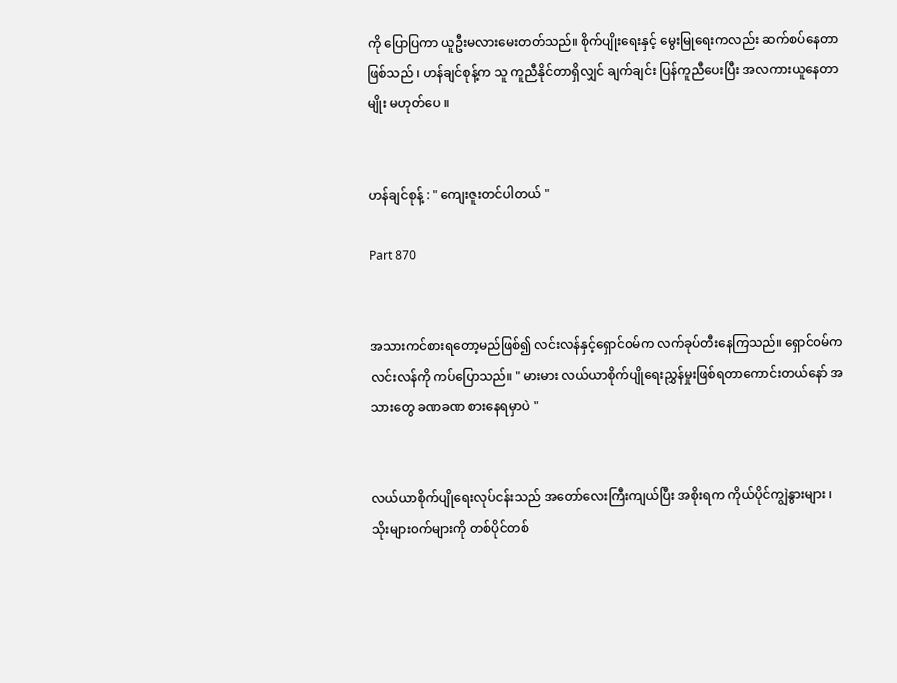ကို ပြောပြကာ ယူဦးမလားမေးတတ်သည်။ စိုက်ပျိုးရေးနှင့် မွေးမြုရေးကလည်း ဆက်စပ်နေတာဖြစ်သည် ၊ ဟန်ချင်စုန့်က သူ ကူညီနိုင်တာရှိလျှင် ချက်ချင်း ပြန်ကူညီပေးပြီး အလကားယူနေတာမျိုး မဟုတ်ပေ ။


ဟန်ချင်စုန့် : " ကျေးဇူးတင်ပါတယ် "

Part 870


အသားကင်စားရတော့မည်ဖြစ်၍ လင်းလန်နှင့်ရှောင်၀မ်က လက်ခုပ်တီးနေကြသည်။ ရှောင်၀မ်က လင်းလန်ကို ကပ်ပြောသည်။ " မားမား လယ်ယာစိုက်ပျိုရေးညွှန်မှုးဖြစ်ရတာကောင်းတယ်နော် အသားတွေ ခဏခဏ စားနေရမှာပဲ "


လယ်ယာစိုက်ပျိုရေးလုပ်ငန်းသည် အတော်လေးကြီးကျယ်ပြီး အစိုးရက ကိုယ်ပိုင်ကျွဲနွားများ ၊ သိုးများ၀က်များကို တစ်ပိုင်တစ်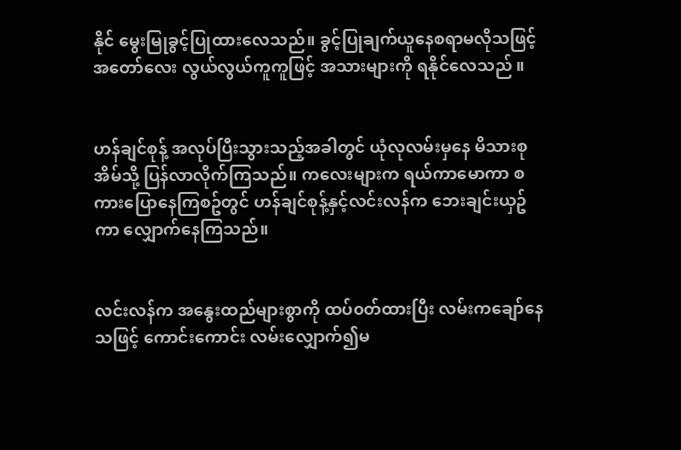နိုင် မွေးမြုခွင့်ပြုထားလေသည်။ ခွင့်ပြုချက်ယူနေစရာမလိုသဖြင့် အတော်လေး လွယ်လွယ်ကူကူဖြင့် အသားများကို ရနိုင်လေသည် ။


ဟန်ချင်စုန့် အလုပ်ပြီးသွားသည့်အခါတွင် ယုံလုလမ်းမှနေ မိသားစုအိမ်သို့ ပြန်လာလိုက်ကြသည်။ ကလေးများက ရယ်ကာမောကာ စကားပြောနေကြစဥ်တွင် ဟန်ချင်စုန့်နှင့်လင်းလန်က ဘေးချင်းယှဥ်ကာ လျှောက်နေကြသည်။


လင်းလန်က အနွေးထည်များစွာကို ထပ်၀တ်ထားပြီး လမ်းကချော်နေသဖြင့် ကောင်းကောင်း လမ်းလျှောက်၍မ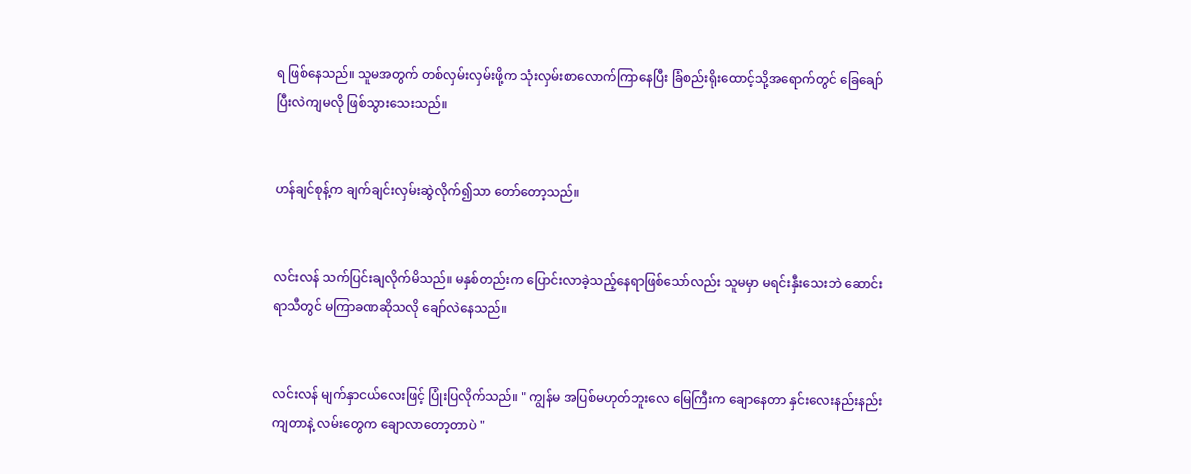ရ ဖြစ်နေသည်။ သူမအတွက် တစ်လှမ်းလှမ်းဖို့က သုံးလှမ်းစာလောက်ကြာနေပြီး ခြံစည်းရိုးထောင့်သို့အရောက်တွင် ခြေချော်ပြီးလဲကျမလို ဖြစ်သွားသေးသည်။


ဟန်ချင်စုန့်က ချက်ချင်းလှမ်းဆွဲလိုက်၍သာ တော်တော့သည်။


လင်းလန် သက်ပြင်းချလိုက်မိသည်။ မနှစ်တည်းက ပြောင်းလာခဲ့သည့်နေရာဖြစ်သော်လည်း သူမမှာ မရင်းနှီးသေးဘဲ ဆောင်းရာသီတွင် မကြာခဏဆိုသလို ချော်လဲနေသည်။


လင်းလန် မျက်နှာငယ်လေးဖြင့် ပြုံးပြလိုက်သည်။ " ကျွန်မ အပြစ်မဟုတ်ဘူးလေ မြေကြီးက ချောနေတာ နှင်းလေးနည်းနည်းကျတာနဲ့ လမ်းတွေက ချောလာတော့တာပဲ "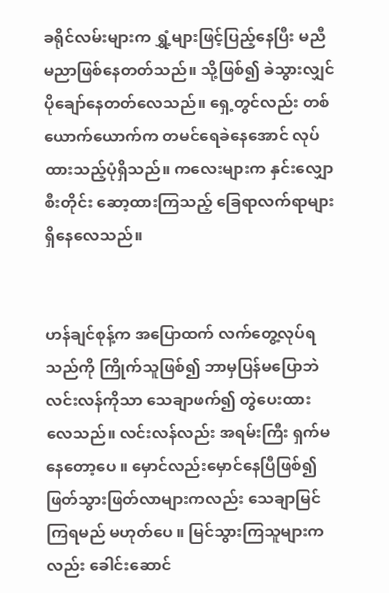ခရိုင်လမ်းများက ရွှံ့များဖြင့်ပြည့်နေပြီး မညီမညာဖြစ်နေတတ်သည်။ သို့ဖြစ်၍ ခဲသွားလျှင် ပိုချော်နေတတ်လေသည်။ ရှေ့တွင်လည်း တစ်ယောက်ယောက်က တမင်ရေခဲနေအောင် လုပ်ထားသည့်ပုံရှိသည်။ ကလေးများက နှင်းလျှောစီးတိုင်း ဆော့ထားကြသည့် ခြေရာလက်ရာများ ရှိနေလေသည်။


ဟန်ချင်စုန့်က အပြောထက် လက်တွေ့လုပ်ရသည်ကို ကြိုက်သူဖြစ်၍ ဘာမှပြန်မပြောဘဲ လင်းလန်ကိုသာ သေချာဖက်၍ တွဲပေးထားလေသည်။ လင်းလန်လည်း အရမ်းကြီး ရှက်မနေတော့ပေ ။ မှောင်လည်းမှောင်နေပြီဖြစ်၍ ဖြတ်သွားဖြတ်လာများကလည်း သေချာမြင်ကြရမည် မဟုတ်ပေ ။ မြင်သွားကြသူများကလည်း ခေါင်းဆောင်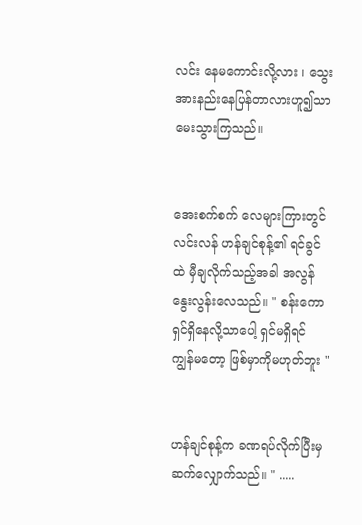လင်း နေမကောင်းလို့လား ၊ သွေးအားနည်းနေပြန်တာလားဟူ၍သာ မေးသွားကြသည်။


အေးစက်စက် လေများကြားတွင် လင်းလန် ဟန်ချင်စုန့်၏ ရင်ခွင်ထဲ မှီချလိုက်သည့်အခါ အလွန်နွေးလွန်းလေသည်။ " စန်းကော ရှင်ရှိနေလို့သာပေါ့ ရှင်မရှိရင် ကျွန်မတော့ ဖြစ်မှာကိုမဟုတ်ဘူး "


ဟန်ချင်စုန့်က ခဏရပ်လိုက်ပြီးမှ ဆက်လျှောက်သည်။ " .....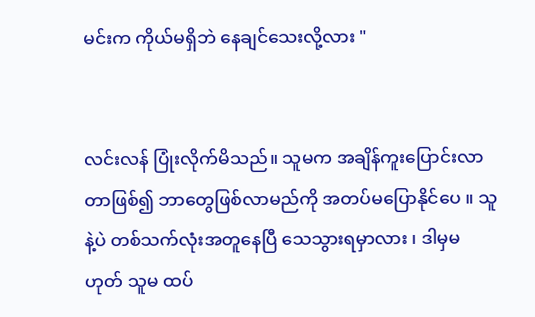မင်းက ကိုယ်မရှိဘဲ နေချင်သေးလို့လား "


လင်းလန် ပြုံးလိုက်မိသည်။ သူမက အချိန်ကူးပြောင်းလာတာဖြစ်၍ ဘာတွေဖြစ်လာမည်ကို အတပ်မပြောနိုင်ပေ ။ သူနဲ့ပဲ တစ်သက်လုံးအတူနေပြီ သေသွားရမှာလား ၊ ဒါမှမဟုတ် သူမ ထပ်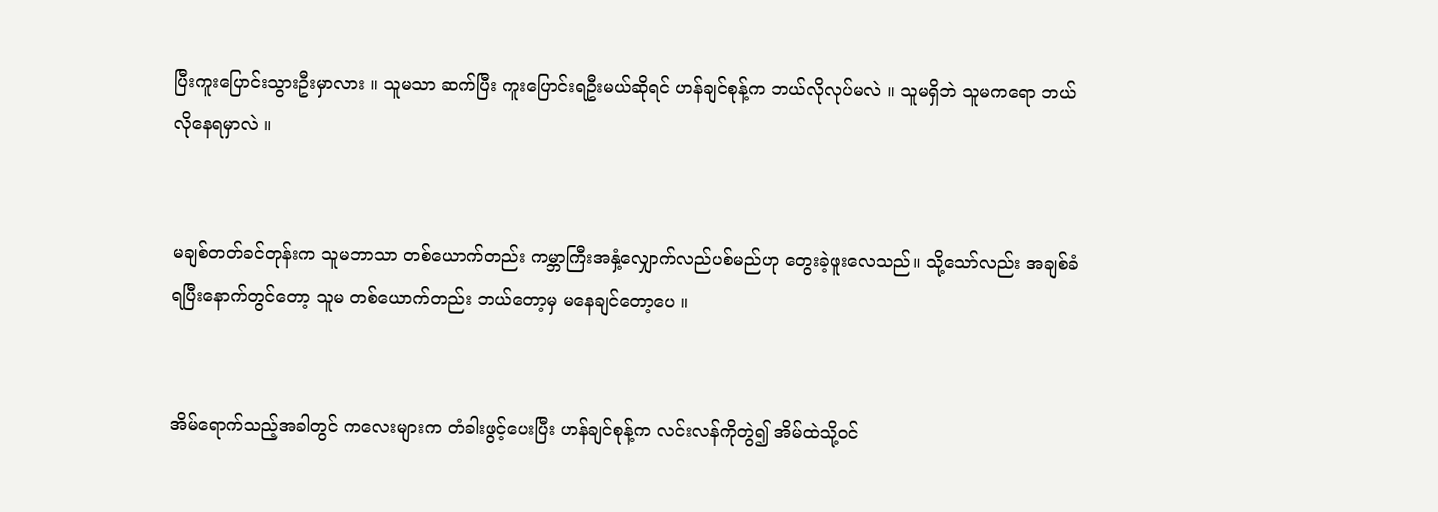ပြီးကူးပြောင်းသွားဦးမှာလား ။ သူမသာ ဆက်ပြီး ကူးပြောင်းရဦးမယ်ဆိုရင် ဟန်ချင်စုန့်က ဘယ်လိုလုပ်မလဲ ။ သူမရှိဘဲ သူမကရော ဘယ်လိုနေရမှာလဲ ။


မချစ်တတ်ခင်တုန်းက သူမဘာသာ တစ်ယောက်တည်း ကမ္ဘာကြီးအနှံ့လျှောက်လည်ပစ်မည်ဟု တွေးခဲ့ဖူးလေသည်။ သို့သော်လည်း အချစ်ခံရပြီးနောက်တွင်တော့ သူမ တစ်ယောက်တည်း ဘယ်တော့မှ မနေချင်တော့ပေ ။


အိမ်ရောက်သည့်အခါတွင် ကလေးများက တံခါးဖွင့်ပေးပြီး ဟန်ချင်စုန့်က လင်းလန်ကိုတွဲ၍ အိမ်ထဲသို့၀င်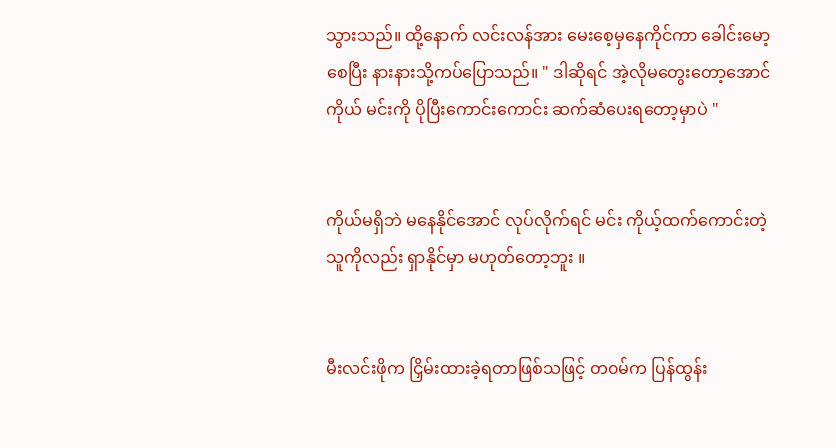သွားသည်။ ထို့နောက် လင်းလန်အား မေးစေ့မှနေကိုင်ကာ ခေါင်းမော့စေပြီး နားနားသို့ကပ်ပြောသည်။ " ဒါဆိုရင် အဲ့လိုမတွေးတော့အောင် ကိုယ် မင်းကို ပိုပြီးကောင်းကောင်း ဆက်ဆံပေးရတော့မှာပဲ "


ကိုယ်မရှိဘဲ မနေနိုင်အောင် လုပ်လိုက်ရင် မင်း ကိုယ့်ထက်ကောင်းတဲ့သူကိုလည်း ရှာနိုင်မှာ မဟုတ်တော့ဘူး ။


မီးလင်းဖိုက ငြှိမ်းထားခဲ့ရတာဖြစ်သဖြင့် တ၀မ်က ပြန်ထွန်း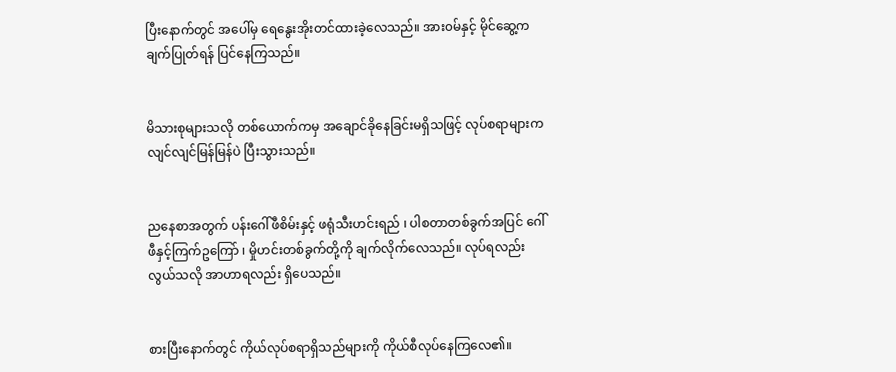ပြီးနောက်တွင် အပေါ်မှ ရေနွေးအိုးတင်ထားခဲ့လေသည်။ အား၀မ်နှင့် မိုင်ဆွေ့က ချက်ပြုတ်ရန် ပြင်နေကြသည်။


မိသားစုများသလို တစ်ယောက်ကမှ အချောင်ခိုနေခြင်းမရှိသဖြင့် လုပ်စရာများက လျင်လျင်မြန်မြန်ပဲ ပြီးသွားသည်။


ညနေစာအတွက် ပန်းဂေါ်ဖီစိမ်းနှင့် ဖရုံသီးဟင်းရည် ၊ ပါစတာတစ်ခွက်အပြင် ဂေါ်ဖီနှင့်ကြက်ဥကြော် ၊ မှိုဟင်းတစ်ခွက်တို့ကို ချက်လိုက်လေသည်။ လုပ်ရလည်းလွယ်သလို အာဟာရလည်း ရှိပေသည်။


စားပြီးနောက်တွင် ကိုယ်လုပ်စရာရှိသည်များကို ကိုယ်စီလုပ်နေကြလေ၏။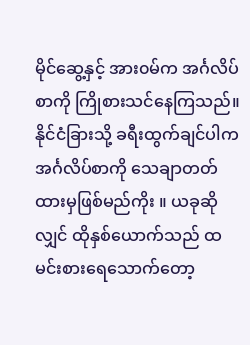မိုင်ဆွေ့နှင့် အား၀မ်က အင်္ဂလိပ်စာကို ကြိုစားသင်နေကြသည်။ နိုင်ငံခြားသို့ ခရီးထွက်ချင်ပါက အင်္ဂလိပ်စာကို သေချာတတ်ထားမှဖြစ်မည်ကိုး ။ ယခုဆိုလျှင် ထိုနှစ်ယောက်သည် ထမင်းစားရေသောက်တော့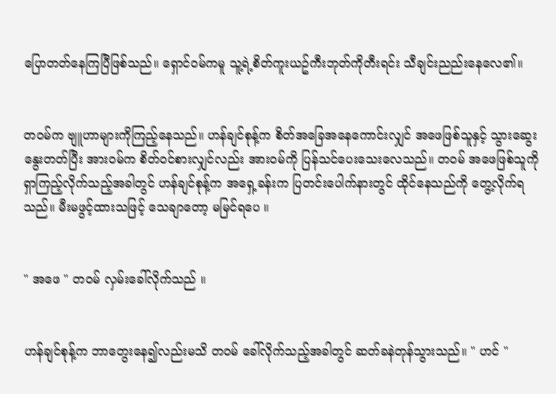ပြောတတ်နေကြပြီဖြစ်သည်။ ရှောင်၀မ်ကမူ သူ့ရဲ့စိတ်ကူးယဥ်ကီးဘုတ်ကိုတီးရင်း သီချင်းညည်းနေလေ၏။


တ၀မ်က ဗျူဟာများကိုကြည့်နေသည်။ ဟန်ချင်စုန့်က စိတ်အခြေအနေကောင်းလျှင် အဖေဖြစ်သူနှင့် သွားဆွေးနွေးတတ်ပြီး အား၀မ်က စိတ်၀င်စားလျှင်လည်း အား၀မ်ကို ပြန်သင်ပေးသေးလေသည်။ တ၀မ် အဖေဖြစ်သူကို ရှာကြည့်လိုက်သည့်အခါတွင် ဟန်ချင်စုန့်က အရှေ့ခန်းက ပြတင်းပေါက်နားတွင် ထိုင်နေသည်ကို တွေ့လိုက်ရသည်။ မီးမဖွင့်ထားသဖြင့် သေချာတော့ မမြင်ရပေ ။


" အဖေ " တ၀မ် လှမ်းခေါ်လိုက်သည် ။


ဟန်ချင်စုန့်က ဘာတွေးနေ၍လည်းမသိ တ၀မ် ခေါ်လိုက်သည့်အခါတွင် ဆတ်ခနဲတုန်သွားသည်။ " ဟင် "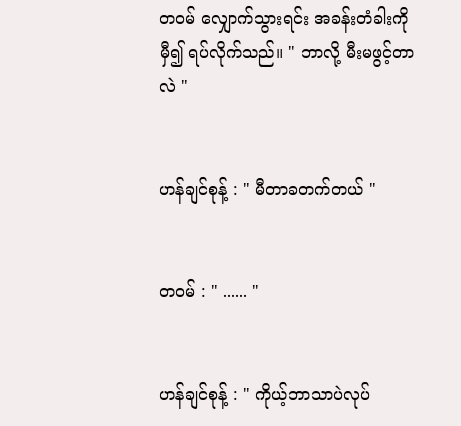တ၀မ် လျှောက်သွားရင်း အခန်းတံခါးကိုမှီ၍ ရပ်လိုက်သည်။ " ဘာလို့ မီးမဖွင့်တာလဲ "


ဟန်ချင်စုန့် : " မီတာခတက်တယ် "


တ၀မ် : " ...... "


ဟန်ချင်စုန့် : " ကိုယ့်ဘာသာပဲလုပ်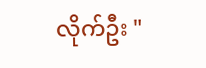လိုက်ဦး "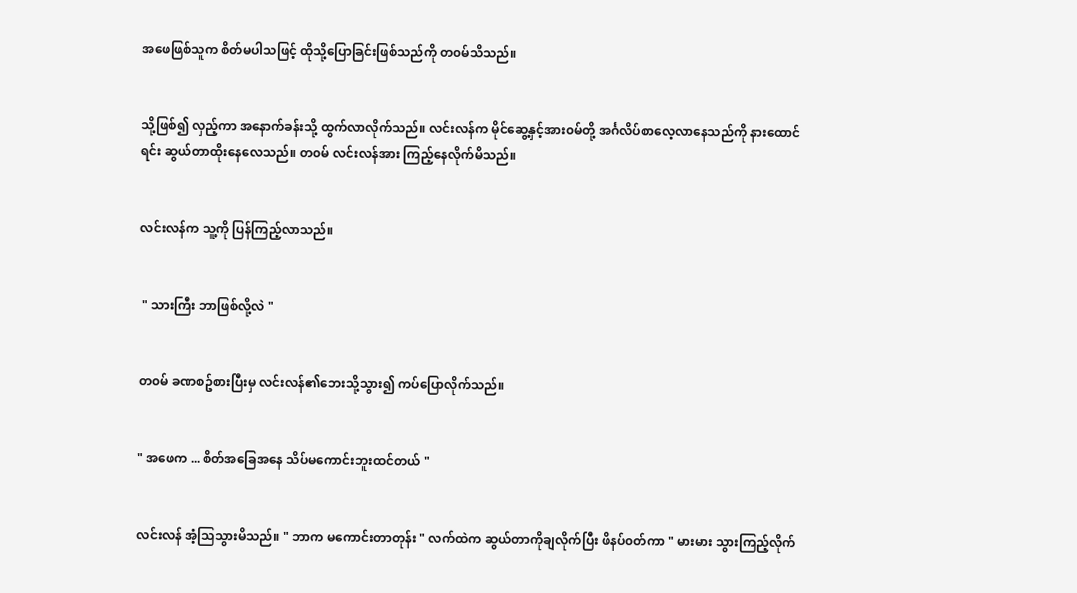အဖေဖြစ်သူက စိတ်မပါသဖြင့် ထိုသို့ပြောခြင်းဖြစ်သည်ကို တ၀မ်သိသည်။


သို့ဖြစ်၍ လှည့်ကာ အနောက်ခန်းသို့ ထွက်လာလိုက်သည်။ လင်းလန်က မိုင်ဆွေ့နှင့်အား၀မ်တို့ အင်္ဂလိပ်စာလေ့လာနေသည်ကို နားထောင်ရင်း ဆွယ်တာထိုးနေလေသည်။ တ၀မ် လင်းလန်အား ကြည့်နေလိုက်မိသည်။


လင်းလန်က သူ့ကို ပြန်ကြည့်လာသည်။


 " သားကြီး ဘာဖြစ်လို့လဲ "


တ၀မ် ခဏစဥ်စားပြီးမှ လင်းလန်၏ဘေးသို့သွား၍ ကပ်ပြောလိုက်သည်။


" အဖေက ... စိတ်အခြေအနေ သိပ်မကောင်းဘူးထင်တယ် "


လင်းလန် အံ့သြသွားမိသည်။ " ဘာက မကောင်းတာတုန်း " လက်ထဲက ဆွယ်တာကိုချလိုက်ပြီး ဖိနပ်၀တ်ကာ " မားမား သွားကြည့်လိုက်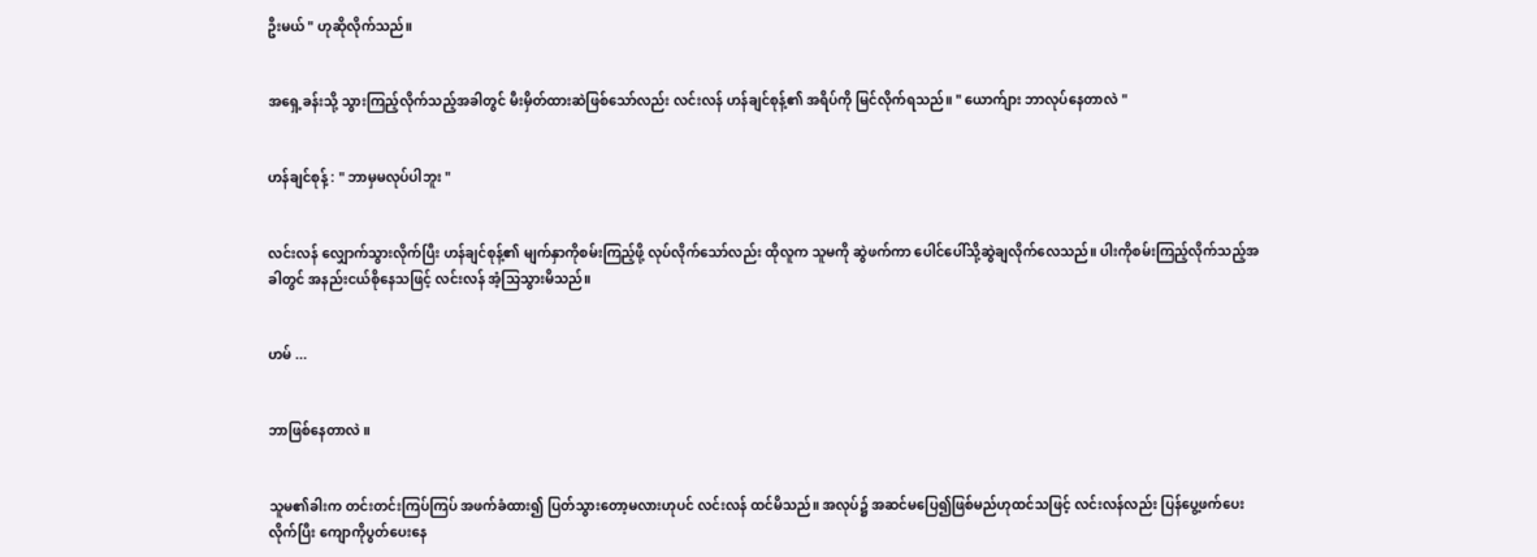ဦးမယ် " ဟုဆိုလိုက်သည်။


အရှေ့ခန်းသို့ သွားကြည့်လိုက်သည့်အခါတွင် မီးမှိတ်ထားဆဲဖြစ်သော်လည်း လင်းလန် ဟန်ချင်စုန့်၏ အရိပ်ကို မြင်လိုက်ရသည်။ " ယောက်ျား ဘာလုပ်နေတာလဲ "


ဟန်ချင်စုန့် : " ဘာမှမလုပ်ပါဘူး "


လင်းလန် လျှောက်သွားလိုက်ပြီး ဟန်ချင်စုန့်၏ မျက်နှာကိုစမ်းကြည့်ဖို့ လုပ်လိုက်သော်လည်း ထိုလူက သူမကို ဆွဲဖက်ကာ ပေါင်ပေါ်သို့ဆွဲချလိုက်လေသည်။ ပါးကိုစမ်းကြည့်လိုက်သည့်အခါတွင် အနည်းငယ်စိုနေသဖြင့် လင်းလန် အံ့သြသွားမိသည်။


ဟမ် ...


ဘာဖြစ်နေတာလဲ ။


သူမ၏ခါးက တင်းတင်းကြပ်ကြပ် အဖက်ခံထား၍ ပြတ်သွားတော့မလားဟုပင် လင်းလန် ထင်မိသည်။ အလုပ်၌ အဆင်မပြေ၍ဖြစ်မည်ဟုထင်သဖြင့် လင်းလန်လည်း ပြန်ပွေ့ဖက်ပေးလိုက်ပြီး ကျောကိုပွတ်ပေးနေ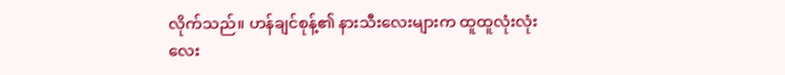လိုက်သည်။ ဟန်ချင်စုန့်၏ နားသီးလေးများက ထူထူလုံးလုံးလေး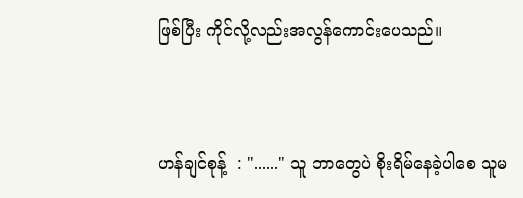ဖြစ်ပြီး ကိုင်လို့လည်းအလွန်ကောင်းပေသည်။


ဟန်ချင်စုန့်  : "......" သူ ဘာတွေပဲ စိုးရိမ်နေခဲ့ပါစေ သူမ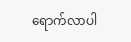ရောက်လာပါ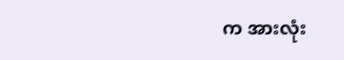က အားလုံး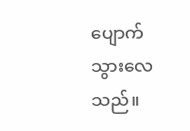ပျောက်သွားလေသည်။